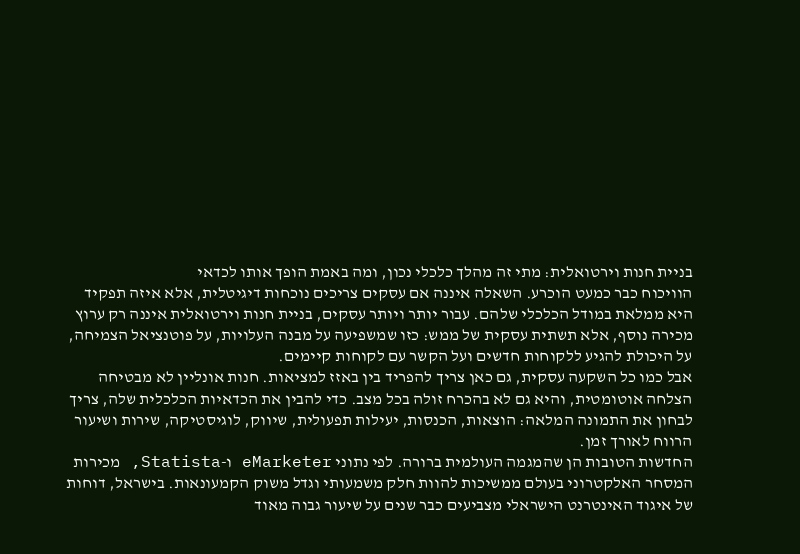בניית חנות וירטואלית: מתי זה מהלך כלכלי נכון, ומה באמת הופך אותו לכדאי
הוויכוח כבר כמעט הוכרע. השאלה איננה אם עסקים צריכים נוכחות דיגיטלית, אלא איזה תפקיד היא ממלאת במודל הכלכלי שלהם. עבור יותר ויותר עסקים, בניית חנות וירטואלית איננה רק ערוץ מכירה נוסף, אלא תשתית עסקית של ממש: כזו שמשפיעה על מבנה העלויות, על פוטנציאל הצמיחה, על היכולת להגיע ללקוחות חדשים ועל הקשר עם לקוחות קיימים.
אבל כמו כל השקעה עסקית, גם כאן צריך להפריד בין באזז למציאות. חנות אונליין לא מבטיחה הצלחה אוטומטית, והיא גם לא בהכרח זולה בכל מצב. כדי להבין את הכדאיות הכלכלית שלה, צריך לבחון את התמונה המלאה: הוצאות, הכנסות, יעילות תפעולית, שיווק, לוגיסטיקה, שירות ושיעור הרווח לאורך זמן.
החדשות הטובות הן שהמגמה העולמית ברורה. לפי נתוני eMarketer ו-Statista, מכירות המסחר האלקטרוני בעולם ממשיכות להוות חלק משמעותי וגדל משוק הקמעונאות. בישראל, דוחות של איגוד האינטרנט הישראלי מצביעים כבר שנים על שיעור גבוה מאוד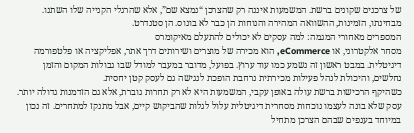של צרכנים שקונים ברשת. המשמעות איננה רק שהצרכן “נמצא שם”, אלא שהרגלי הקנייה שלו השתנו. מבחינתו, הזמינות, ההשוואה המהירה והנוחות הן כבר לא בונוס. הן סטנדרט.
המספרים מאחורי המגמה: למה עסקים לא יכולים להתעלם מאיקומרס
מסחר אלקטרוני, או eCommerce, הוא מכירה של מוצרים ושירותים דרך אתר, אפליקציה או פלטפורמה דיגיטלית. במבט ראשון זה נשמע כמו עוד ערוץ. בפועל, מדובר במעבר למודל שבו גבולות המקום והזמן נחלשים, והיכולת לנהל פעילות מכירתית נרחבת הופכת לנגישה גם לעסק קטן יחסית.
כשהיקף הרכישות ברשת עולה באופן עקבי, המשמעות היא לא רק תחרות גוברת, אלא גם הזדמנות גדולה יותר. עסק שלא בונה לעצמו נוכחות מסחרית דיגיטלית עלול לגלות שהביקוש קיים, אבל מתנקז למתחרים. זה נכון במיוחד בענפים שבהם הצרכן מתחיל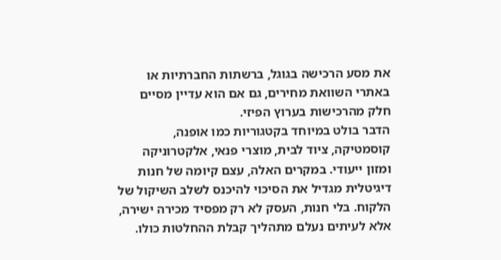את מסע הרכישה בגוגל, ברשתות החברתיות או באתרי השוואת מחירים, גם אם הוא עדיין מסיים חלק מהרכישות בערוץ הפיזי.
הדבר בולט במיוחד בקטגוריות כמו אופנה, קוסמטיקה, ציוד לבית, מוצרי פנאי, אלקטרוניקה ומזון ייעודי. במקרים האלה, עצם קיומה של חנות דיגיטלית מגדיל את הסיכוי להיכנס לשלב השיקול של הלקוח. בלי חנות, העסק לא רק מפסיד מכירה ישירה, אלא לעיתים נעלם מתהליך קבלת ההחלטות כולו.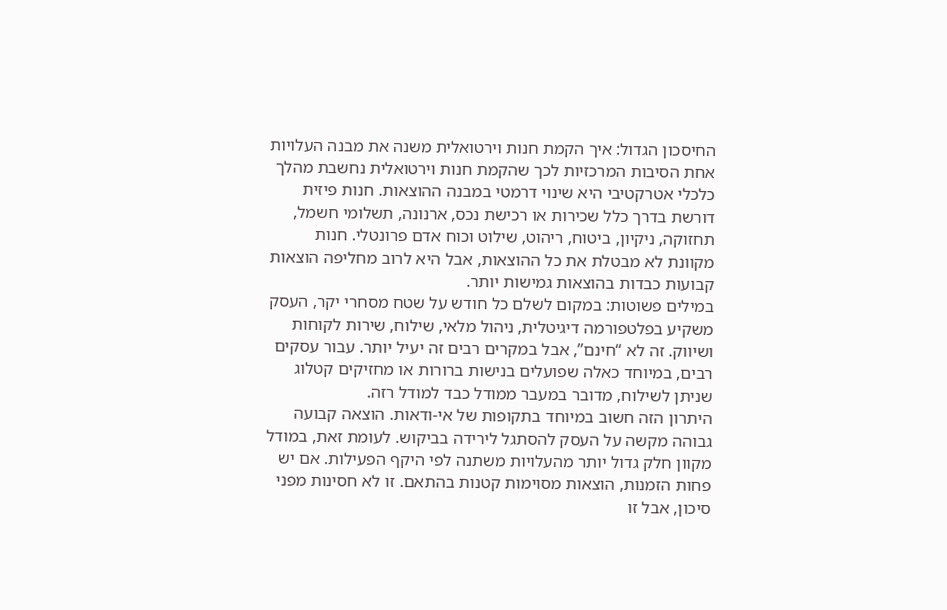החיסכון הגדול: איך הקמת חנות וירטואלית משנה את מבנה העלויות
אחת הסיבות המרכזיות לכך שהקמת חנות וירטואלית נחשבת מהלך כלכלי אטרקטיבי היא שינוי דרמטי במבנה ההוצאות. חנות פיזית דורשת בדרך כלל שכירות או רכישת נכס, ארנונה, תשלומי חשמל, תחזוקה, ניקיון, ביטוח, ריהוט, שילוט וכוח אדם פרונטלי. חנות מקוונת לא מבטלת את כל ההוצאות, אבל היא לרוב מחליפה הוצאות קבועות כבדות בהוצאות גמישות יותר.
במילים פשוטות: במקום לשלם כל חודש על שטח מסחרי יקר, העסק משקיע בפלטפורמה דיגיטלית, ניהול מלאי, שילוח, שירות לקוחות ושיווק. זה לא “חינם”, אבל במקרים רבים זה יעיל יותר. עבור עסקים רבים, במיוחד כאלה שפועלים בנישות ברורות או מחזיקים קטלוג שניתן לשילוח, מדובר במעבר ממודל כבד למודל רזה.
היתרון הזה חשוב במיוחד בתקופות של אי-ודאות. הוצאה קבועה גבוהה מקשה על העסק להסתגל לירידה בביקוש. לעומת זאת, במודל מקוון חלק גדול יותר מהעלויות משתנה לפי היקף הפעילות. אם יש פחות הזמנות, הוצאות מסוימות קטנות בהתאם. זו לא חסינות מפני סיכון, אבל זו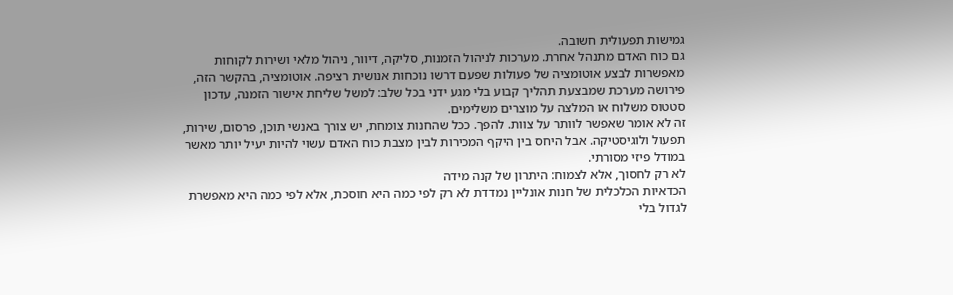גמישות תפעולית חשובה.
גם כוח האדם מתנהל אחרת. מערכות לניהול הזמנות, סליקה, דיוור, ניהול מלאי ושירות לקוחות מאפשרות לבצע אוטומציה של פעולות שפעם דרשו נוכחות אנושית רציפה. אוטומציה, בהקשר הזה, פירושה מערכת שמבצעת תהליך קבוע בלי מגע ידני בכל שלב: למשל שליחת אישור הזמנה, עדכון סטטוס משלוח או המלצה על מוצרים משלימים.
זה לא אומר שאפשר לוותר על צוות. להפך. ככל שהחנות צומחת, יש צורך באנשי תוכן, פרסום, שירות, תפעול ולוגיסטיקה. אבל היחס בין היקף המכירות לבין מצבת כוח האדם עשוי להיות יעיל יותר מאשר במודל פיזי מסורתי.
לא רק לחסוך, אלא לצמוח: היתרון של קנה מידה
הכדאיות הכלכלית של חנות אונליין נמדדת לא רק לפי כמה היא חוסכת, אלא לפי כמה היא מאפשרת לגדול בלי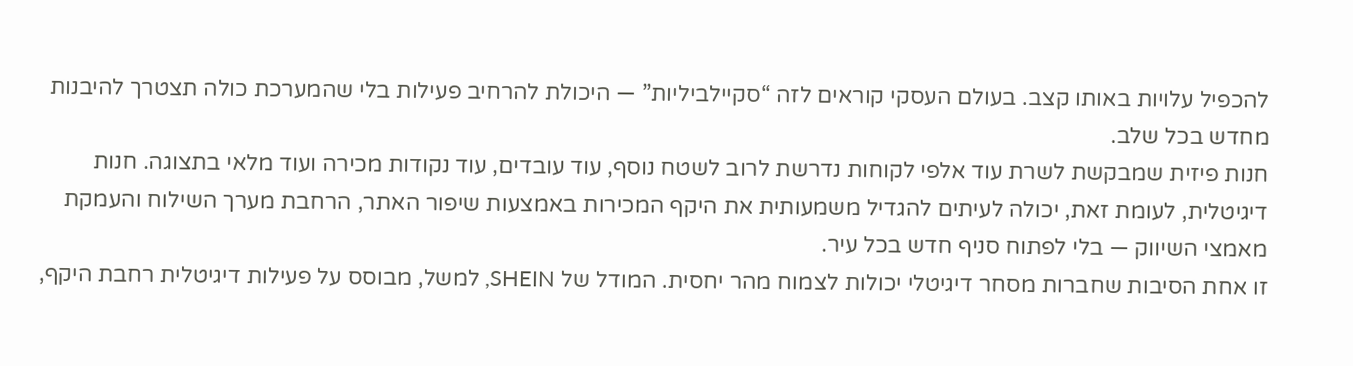להכפיל עלויות באותו קצב. בעולם העסקי קוראים לזה “סקיילביליות” — היכולת להרחיב פעילות בלי שהמערכת כולה תצטרך להיבנות מחדש בכל שלב.
חנות פיזית שמבקשת לשרת עוד אלפי לקוחות נדרשת לרוב לשטח נוסף, עוד עובדים, עוד נקודות מכירה ועוד מלאי בתצוגה. חנות דיגיטלית, לעומת זאת, יכולה לעיתים להגדיל משמעותית את היקף המכירות באמצעות שיפור האתר, הרחבת מערך השילוח והעמקת מאמצי השיווק — בלי לפתוח סניף חדש בכל עיר.
זו אחת הסיבות שחברות מסחר דיגיטלי יכולות לצמוח מהר יחסית. המודל של SHEIN, למשל, מבוסס על פעילות דיגיטלית רחבת היקף,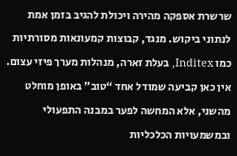שרשרת אספקה מהירה ויכולת להגיב בזמן אמת לנתוני ביקוש. מנגד, קבוצות קמעונאות מסורתיות כמו Inditex, בעלת זארה, מנהלות מערך פיזי עצום. אין כאן קביעה שמודל אחד “טוב” באופן מוחלט מהשני, אלא המחשה לפער במבנה התפעולי ובמשמעויות הכלכליות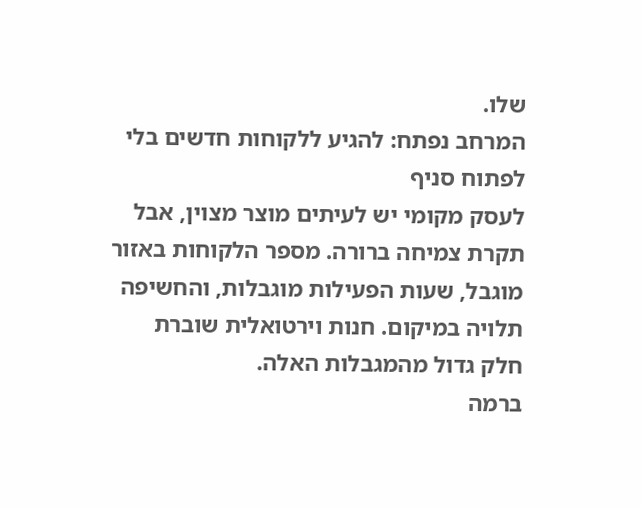שלו.
המרחב נפתח: להגיע ללקוחות חדשים בלי לפתוח סניף
לעסק מקומי יש לעיתים מוצר מצוין, אבל תקרת צמיחה ברורה. מספר הלקוחות באזור מוגבל, שעות הפעילות מוגבלות, והחשיפה תלויה במיקום. חנות וירטואלית שוברת חלק גדול מהמגבלות האלה.
ברמה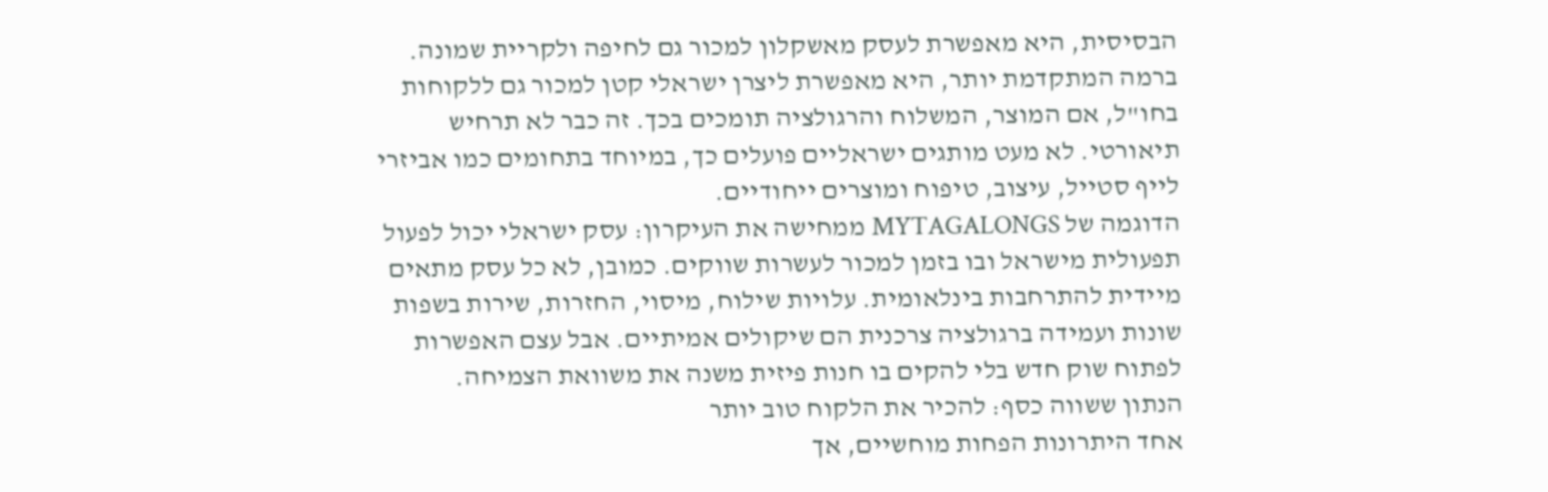הבסיסית, היא מאפשרת לעסק מאשקלון למכור גם לחיפה ולקריית שמונה. ברמה המתקדמת יותר, היא מאפשרת ליצרן ישראלי קטן למכור גם ללקוחות בחו"ל, אם המוצר, המשלוח והרגולציה תומכים בכך. זה כבר לא תרחיש תיאורטי. לא מעט מותגים ישראליים פועלים כך, במיוחד בתחומים כמו אביזרי לייף סטייל, עיצוב, טיפוח ומוצרים ייחודיים.
הדוגמה של MYTAGALONGS ממחישה את העיקרון: עסק ישראלי יכול לפעול תפעולית מישראל ובו בזמן למכור לעשרות שווקים. כמובן, לא כל עסק מתאים מיידית להתרחבות בינלאומית. עלויות שילוח, מיסוי, החזרות, שירות בשפות שונות ועמידה ברגולציה צרכנית הם שיקולים אמיתיים. אבל עצם האפשרות לפתוח שוק חדש בלי להקים בו חנות פיזית משנה את משוואת הצמיחה.
הנתון ששווה כסף: להכיר את הלקוח טוב יותר
אחד היתרונות הפחות מוחשיים, אך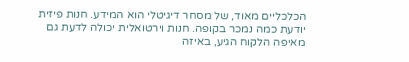הכלכליים מאוד, של מסחר דיגיטלי הוא המידע. חנות פיזית יודעת כמה נמכר בקופה. חנות וירטואלית יכולה לדעת גם מאיפה הלקוח הגיע, באיזה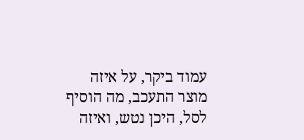עמוד ביקר, על איזה מוצר התעכב, מה הוסיף לסל, היכן נטש, ואיזה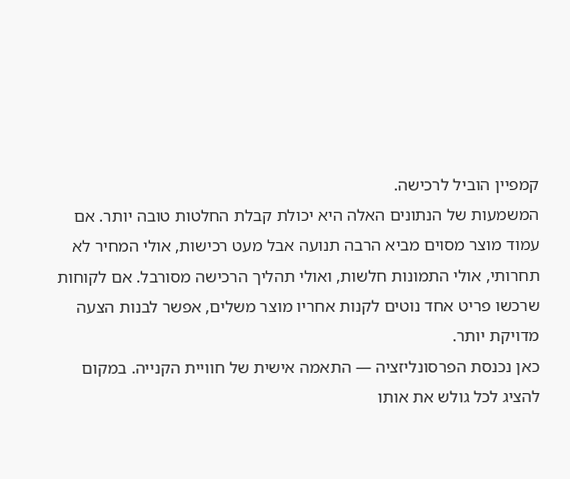קמפיין הוביל לרכישה.
המשמעות של הנתונים האלה היא יכולת קבלת החלטות טובה יותר. אם עמוד מוצר מסוים מביא הרבה תנועה אבל מעט רכישות, אולי המחיר לא תחרותי, אולי התמונות חלשות, ואולי תהליך הרכישה מסורבל. אם לקוחות שרכשו פריט אחד נוטים לקנות אחריו מוצר משלים, אפשר לבנות הצעה מדויקת יותר.
כאן נכנסת הפרסונליזציה — התאמה אישית של חוויית הקנייה. במקום להציג לכל גולש את אותו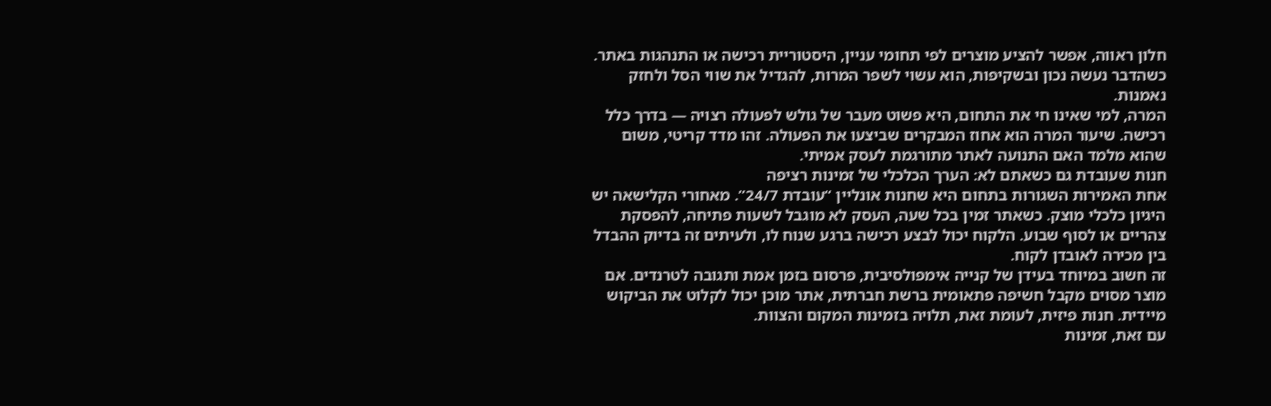חלון ראווה, אפשר להציע מוצרים לפי תחומי עניין, היסטוריית רכישה או התנהגות באתר. כשהדבר נעשה נכון ובשקיפות, הוא עשוי לשפר המרות, להגדיל את שווי הסל ולחזק נאמנות.
המרה, למי שאינו חי את התחום, היא פשוט מעבר של גולש לפעולה רצויה — בדרך כלל רכישה. שיעור המרה הוא אחוז המבקרים שביצעו את הפעולה. זהו מדד קריטי, משום שהוא מלמד האם התנועה לאתר מתורגמת לעסק אמיתי.
חנות שעובדת גם כשאתם לא: הערך הכלכלי של זמינות רציפה
אחת האמירות השגורות בתחום היא שחנות אונליין “עובדת 24/7”. מאחורי הקלישאה יש היגיון כלכלי מוצק. כשאתר זמין בכל שעה, העסק לא מוגבל לשעות פתיחה, להפסקת צהריים או לסוף שבוע. הלקוח יכול לבצע רכישה ברגע שנוח לו, ולעיתים זה בדיוק ההבדל בין מכירה לאובדן לקוח.
זה חשוב במיוחד בעידן של קנייה אימפולסיבית, פרסום בזמן אמת ותגובה לטרנדים. אם מוצר מסוים מקבל חשיפה פתאומית ברשת חברתית, אתר מוכן יכול לקלוט את הביקוש מיידית. חנות פיזית, לעומת זאת, תלויה בזמינות המקום והצוות.
עם זאת, זמינות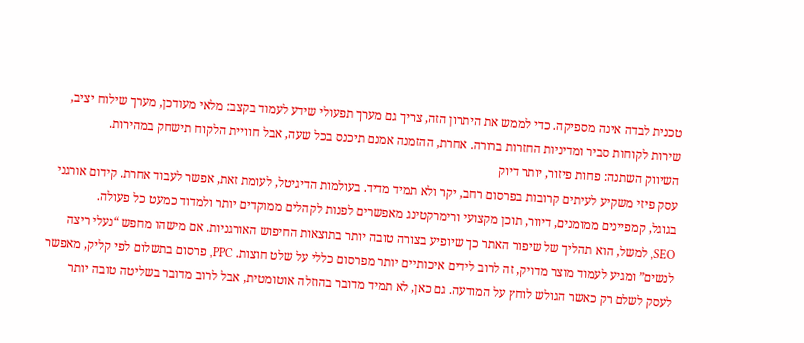טכנית לבדה אינה מספיקה. כדי לממש את היתרון הזה, צריך גם מערך תפעולי שידע לעמוד בקצב: מלאי מעודכן, מערך שילוח יציב, שירות לקוחות סביר ומדיניות החזרות ברורה. אחרת, ההזמנה אמנם תיכנס בכל שעה, אבל חוויית הלקוח תישחק במהירות.
השיווק השתנה: פחות פיזור, יותר דיוק
עסק פיזי משקיע לעיתים קרובות בפרסום רחב, יקר ולא תמיד מדיד. בעולמות הדיגיטל, לעומת זאת, אפשר לעבוד אחרת. קידום אורגני בגוגל, קמפיינים ממומנים, דיוור, תוכן מקצועי ורימרקטינג מאפשרים לפנות לקהלים ממוקדים יותר ולמדוד כמעט כל פעולה.
SEO, למשל, הוא תהליך של שיפור האתר כך שיופיע בצורה טובה יותר בתוצאות החיפוש האורגניות. אם מישהו מחפש “נעלי ריצה לנשים” ומגיע לעמוד מוצר מדויק, זה לרוב לידים איכותיים יותר מפרסום כללי על שלט חוצות. PPC, פרסום בתשלום לפי קליק, מאפשר לעסק לשלם רק כאשר הגולש לוחץ על המודעה. גם כאן, לא תמיד מדובר בהוזלה אוטומטית, אבל לרוב מדובר בשליטה טובה יותר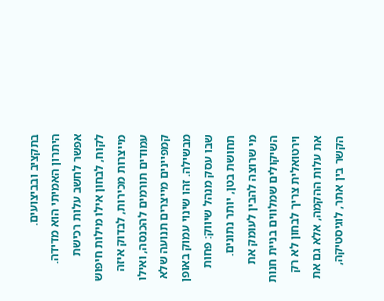בתקציב ובביצועים.
היתרון האמיתי הוא מדידה. אפשר לחשב עלות רכישת לקוח, לבחון אילו מילות חיפוש מייצרות מכירות, לבדוק איזה עמודים תורמים להכנסה, ואילו קמפיינים מייצרים תנועה שלא מבשילה. זהו שינוי עמוק באופן שבו עסק מנהל שיווק: פחות תחושת בטן, יותר נתונים.
מי שרוצה להבין לעומק את השיקולים שמלווים בניית חנות וירטואלית צריך לבחון לא רק את עלות ההקמה, אלא גם את הקשר בין אתר, לוגיסטיקה,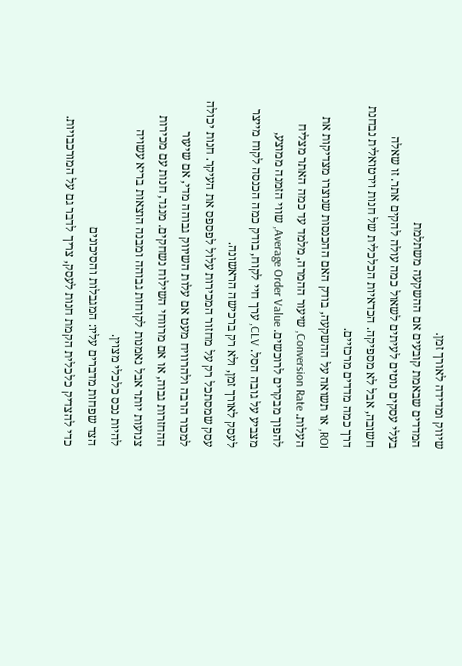שיווק ומדידה לאורך זמן.
המדדים שבאמת קובעים אם ההשקעה משתלמת
בעלי עסקים נוטים לעיתים לשאול כמה עולה להקים אתר. זו שאלה חשובה, אבל לא מספיקה. הכדאיות הכלכלית של חנות וירטואלית נבחנת דרך כמה מדדים מרכזיים.
ROI, או תשואה על ההשקעה, בודק האם ההכנסות שנוצרו מצדיקות את העלות. Conversion Rate, שיעור ההמרה, מלמד עד כמה האתר מצליח להפוך מבקרים לרוכשים. Average Order Value, שווי הזמנה ממוצע, מצביע על גובה הסל. CLV, ערך חיי לקוח, בודק כמה הכנסה לקוח מייצר לעסק לאורך זמן, ולא רק ברכישה הראשונה.
עסק שמסתכל רק על מחזור המכירות עלול לפספס את העיקר. חנות יכולה למכור הרבה ולהרוויח מעט אם עלות השיווק גבוהה מדי, אם שיעור ההחזרות גבוה, או אם מרווחי השילוח נשחקים. מנגד, חנות עם מכירות צנועות יותר אבל נאמנות לקוחות גבוהה ומבנה הוצאות בריא עשויה להיות נכס כלכלי מצוין.
הצד שפחות מדברים עליו: המגבלות והסיכונים
כדי להצדיק כלכלית הקמת חנות לעסק, צריך לדבר גם על המורכבויות.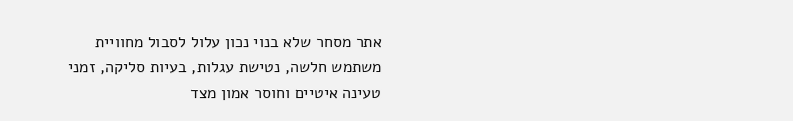אתר מסחר שלא בנוי נכון עלול לסבול מחוויית משתמש חלשה, נטישת עגלות, בעיות סליקה, זמני טעינה איטיים וחוסר אמון מצד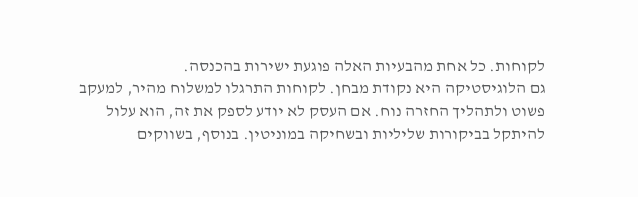לקוחות. כל אחת מהבעיות האלה פוגעת ישירות בהכנסה.
גם הלוגיסטיקה היא נקודת מבחן. לקוחות התרגלו למשלוח מהיר, למעקב פשוט ולתהליך החזרה נוח. אם העסק לא יודע לספק את זה, הוא עלול להיתקל בביקורות שליליות ובשחיקה במוניטין. בנוסף, בשווקים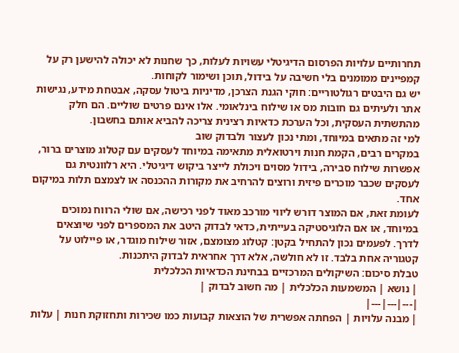תחרותיים עלויות הפרסום הדיגיטלי עשויות לעלות, כך שחנות לא יכולה להישען רק על קמפיינים ממומנים בלי חשיבה על בידול, תוכן ושימור לקוחות.
יש גם היבטים רגולטוריים: חוקי הגנת הצרכן, מדיניות ביטול עסקה, אבטחת מידע, נגישות אתר ולעיתים גם חובות מס או שילוח בינלאומי. אלו אינם פרטים שוליים. הם חלק מהתשתית העסקית, וכל הערכת כדאיות רצינית צריכה להביא אותם בחשבון.
למי זה מתאים במיוחד, ומתי נכון לעצור ולבדוק שוב
במקרים רבים, הקמת חנות וירטואלית מתאימה במיוחד לעסקים עם קטלוג מוצרים ברור, אפשרות שילוח סבירה, בידול מסוים ויכולת לייצר ביקוש דיגיטלי. היא רלוונטית גם לעסקים שכבר מוכרים פיזית ורוצים להרחיב את מקורות ההכנסה או לצמצם תלות במיקום אחד.
לעומת זאת, אם המוצר דורש ליווי מורכב מאוד לפני רכישה, אם שולי הרווח נמוכים במיוחד, או אם הלוגיסטיקה בעייתית, כדאי לבדוק היטב את המספרים לפני שיוצאים לדרך. לפעמים נכון להתחיל בקטן: קטלוג מצומצם, אזור שילוח מוגדר, או פיילוט על קטגוריה אחת בלבד. זו לא חולשה, אלא דרך אחראית לבדוק היתכנות.
טבלת סיכום: השיקולים המרכזיים בבחינת הכדאיות הכלכלית
| נושא | המשמעות הכלכלית | מה חשוב לבדוק |
|---|---|---|
| מבנה עלויות | הפחתה אפשרית של הוצאות קבועות כמו שכירות ותחזוקת חנות | עלות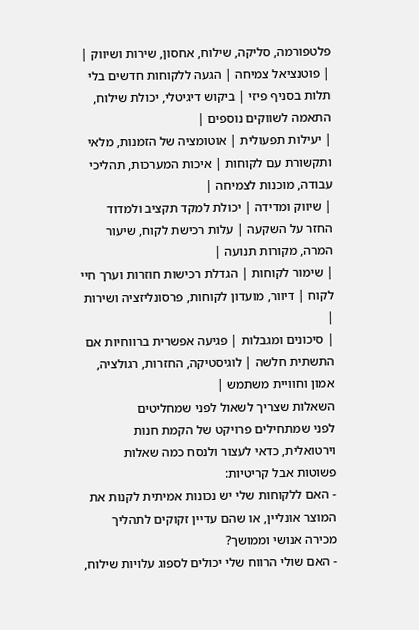פלטפורמה, סליקה, שילוח, אחסון, שירות ושיווק |
| פוטנציאל צמיחה | הגעה ללקוחות חדשים בלי תלות בסניף פיזי | ביקוש דיגיטלי, יכולת שילוח, התאמה לשווקים נוספים |
| יעילות תפעולית | אוטומציה של הזמנות, מלאי ותקשורת עם לקוחות | איכות המערכות, תהליכי עבודה, מוכנות לצמיחה |
| שיווק ומדידה | יכולת למקד תקציב ולמדוד החזר על השקעה | עלות רכישת לקוח, שיעור המרה, מקורות תנועה |
| שימור לקוחות | הגדלת רכישות חוזרות וערך חיי לקוח | דיוור, מועדון לקוחות, פרסונליזציה ושירות |
| סיכונים ומגבלות | פגיעה אפשרית ברווחיות אם התשתית חלשה | לוגיסטיקה, החזרות, רגולציה, אמון וחוויית משתמש |
השאלות שצריך לשאול לפני שמחליטים
לפני שמתחילים פרויקט של הקמת חנות וירטואלית, כדאי לעצור ולנסח כמה שאלות פשוטות אבל קריטיות:
- האם ללקוחות שלי יש נכונות אמיתית לקנות את המוצר אונליין, או שהם עדיין זקוקים לתהליך מכירה אנושי וממושך?
- האם שולי הרווח שלי יכולים לספוג עלויות שילוח,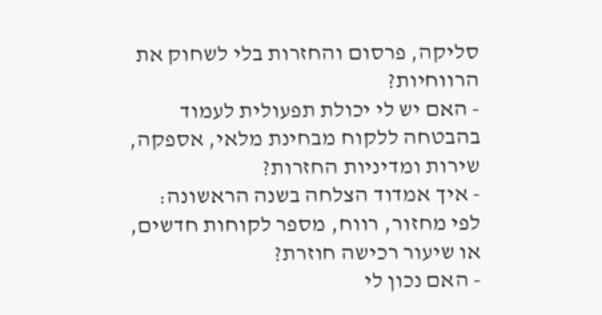סליקה, פרסום והחזרות בלי לשחוק את הרווחיות?
- האם יש לי יכולת תפעולית לעמוד בהבטחה ללקוח מבחינת מלאי, אספקה, שירות ומדיניות החזרות?
- איך אמדוד הצלחה בשנה הראשונה: לפי מחזור, רווח, מספר לקוחות חדשים, או שיעור רכישה חוזרת?
- האם נכון לי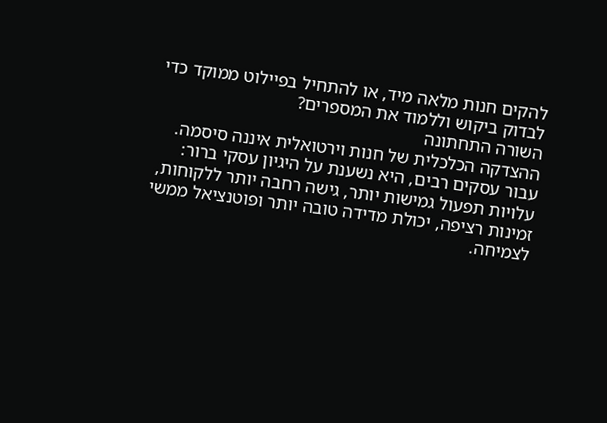להקים חנות מלאה מיד, או להתחיל בפיילוט ממוקד כדי לבדוק ביקוש וללמוד את המספרים?
השורה התחתונה
ההצדקה הכלכלית של חנות וירטואלית איננה סיסמה. עבור עסקים רבים, היא נשענת על היגיון עסקי ברור: עלויות תפעול גמישות יותר, גישה רחבה יותר ללקוחות, זמינות רציפה, יכולת מדידה טובה יותר ופוטנציאל ממשי לצמיחה.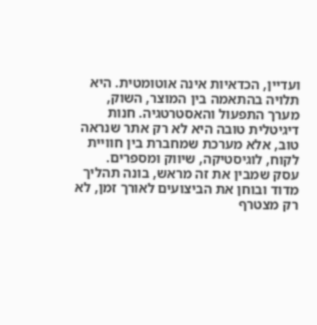ועדיין, הכדאיות אינה אוטומטית. היא תלויה בהתאמה בין המוצר, השוק, מערך התפעול והאסטרטגיה. חנות דיגיטלית טובה היא לא רק אתר שנראה טוב, אלא מערכת שמחברת בין חוויית לקוח, לוגיסטיקה, שיווק ומספרים.
עסק שמבין את זה מראש, בונה תהליך מדוד ובוחן את הביצועים לאורך זמן, לא רק מצטרף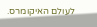לעולם האיקומרס.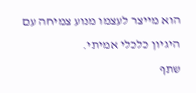הוא מייצר לעצמו מנוע צמיחה עם היגיון כלכלי אמיתי.
שתף